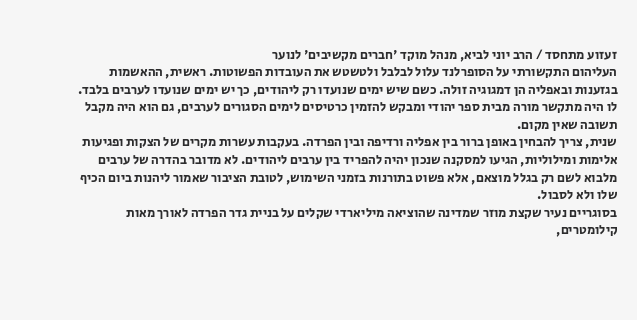זעזוע מתחסד / הרב יוני לביא, מנהל מוקד 'חברים מקשיבים' לנוער
העליהום התקשורתי על הסופרלנד עלול לבלבל ולטשטש את העובדות הפשוטות. ראשית, ההאשמות בגזענות ובאפליה הן דמגוגיה זולה. כשם שיש ימים שנועדו רק ליהודים, כך יש ימים שנועדו לערבים בלבד. לו היה מתקשר מורה מבית ספר יהודי ומבקש להזמין כרטיסים לימים הסגורים לערבים, גם הוא היה מקבל תשובה שאין מקום.
שנית, צריך להבחין באופן ברור בין אפליה ורדיפה ובין הפרדה. בעקבות עשרות מקרים של הצקות ופגיעות אלימות ומילוליות, הגיעו למסקנה שנכון יהיה להפריד בין ערבים ליהודים. לא מדובר בהדרה של ערבים מלבוא לשם רק בגלל מוצאם, אלא פשוט בתורנות בזמני השימוש, לטובת הציבור שאמור ליהנות ביום הכיף שלו ולא לסבול.
בסוגריים נעיר שקצת מוזר שמדינה שהוציאה מיליארדי שקלים על בניית גדר הפרדה לאורך מאות קילומטרים,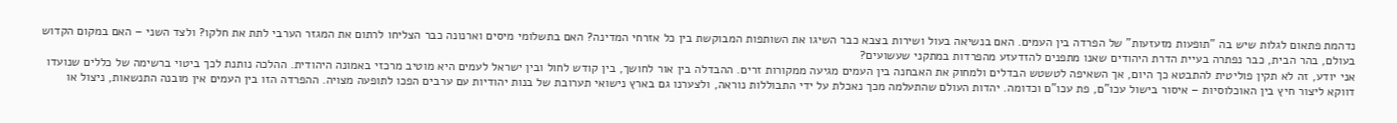נדהמת פתאום לגלות שיש בה "תופעות מזעזעות" של הפרדה בין העמים. האם בנשיאה בעול ושירות בצבא כבר השיגו את השותפות המבוקשת בין כל אזרחי המדינה? האם בתשלומי מיסים וארנונה כבר הצליחו לרתום את המגזר הערבי לתת את חלקו? ולצד השני – האם במקום הקדוש בעולם, בהר הבית, כבר נפתרה בעיית הדרת היהודים שאנו מתפנים להזדעזע מהפרדות במתקני שעשועים?
אני יודע, זה לא תקין פוליטית להתבטא כך היום, אך השאיפה לטשטש הבדלים ולמחוק את האבחנה בין העמים מגיעה ממקורות זרים. ההבדלה בין אור לחושך, בין קודש לחול ובין ישראל לעמים היא מוטיב מרכזי באמונה היהודית. ההלכה נותנת לכך ביטוי ברשימה של כללים שנועדו דווקא ליצור חיץ בין האוכלוסיות – איסור בישול עכו"ם, פת עכו"ם וכדומה. יהדות העולם שהתעלמה מכך נאכלת על ידי התבוללות נוראה, ולצערנו גם בארץ נישואי תערובת של בנות יהודיות עם ערבים הפכו לתופעה מצויה. ההפרדה הזו בין העמים אין מובנה התנשאות, ניצול או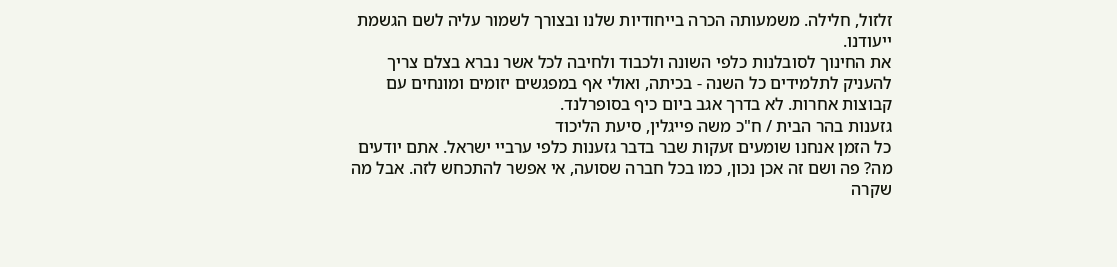זלזול, חלילה. משמעותה הכרה בייחודיות שלנו ובצורך לשמור עליה לשם הגשמת ייעודנו.
את החינוך לסובלנות כלפי השונה ולכבוד ולחיבה לכל אשר נברא בצלם צריך להעניק לתלמידים כל השנה - בכיתה, ואולי אף במפגשים יזומים ומונחים עם קבוצות אחרות. לא בדרך אגב ביום כיף בסופרלנד.
גזענות בהר הבית / ח"כ משה פייגלין, סיעת הליכוד
כל הזמן אנחנו שומעים זעקות שבר בדבר גזענות כלפי ערביי ישראל. אתם יודעים מה? פה ושם זה אכן נכון, כמו בכל חברה שסועה, אי אפשר להתכחש לזה. אבל מה שקרה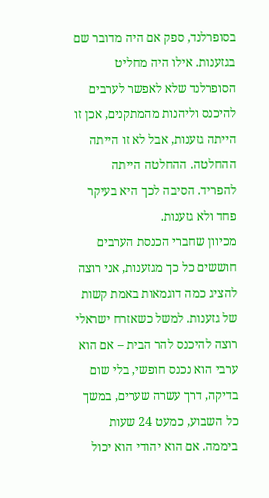בסופרלנד, ספק אם היה מדובר שם בגזענות. אילו היה מחליט הסופרלנד שלא לאפשר לערבים להיכנס וליהנות מהמתקנים, אכן זו הייתה גזענות, אבל לא זו הייתה ההחלטה. ההחלטה הייתה להפריד. הסיבה לכך היא בעיקר פחד ולא גזענות.
מכיוון שחברי הכנסת הערבים חוששים כל כך מגזענות, אני רוצה להציג כמה דוגמאות באמת קשות של גזענות. למשל כשאזרח ישראלי רוצה להיכנס להר הבית – אם הוא ערבי הוא נכנס חופשי, בלי שום בדיקה, דרך עשרה שערים, במשך כל השבוע, כמעט 24 שעות ביממה. אם הוא יהודי הוא יכול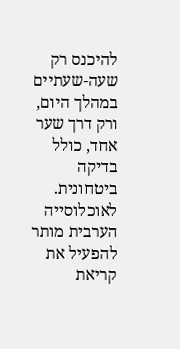להיכנס רק שעה-שעתיים במהלך היום, ורק דרך שער אחד, כולל בדיקה ביטחונית. לאוכלוסייה הערבית מותר להפעיל את קריאת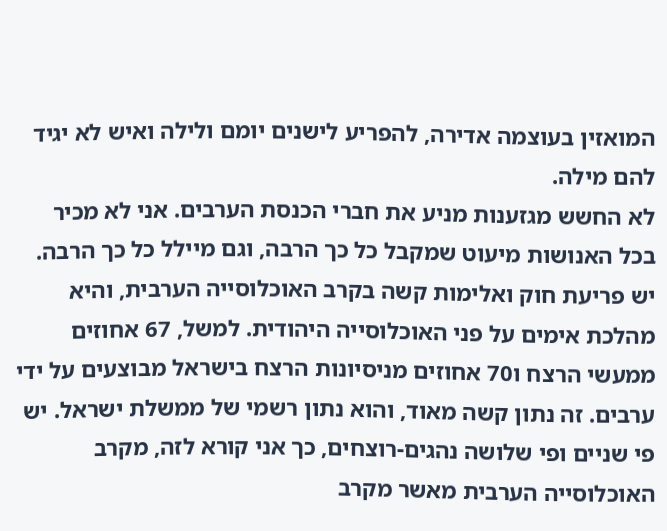המואזין בעוצמה אדירה, להפריע לישנים יומם ולילה ואיש לא יגיד להם מילה.
לא החשש מגזענות מניע את חברי הכנסת הערבים. אני לא מכיר בכל האנושות מיעוט שמקבל כל כך הרבה, וגם מיילל כל כך הרבה.
יש פריעת חוק ואלימות קשה בקרב האוכלוסייה הערבית, והיא מהלכת אימים על פני האוכלוסייה היהודית. למשל, 67 אחוזים ממעשי הרצח ו70 אחוזים מניסיונות הרצח בישראל מבוצעים על ידי ערבים. זה נתון קשה מאוד, והוא נתון רשמי של ממשלת ישראל. יש פי שניים ופי שלושה נהגים-רוצחים, כך אני קורא לזה, מקרב האוכלוסייה הערבית מאשר מקרב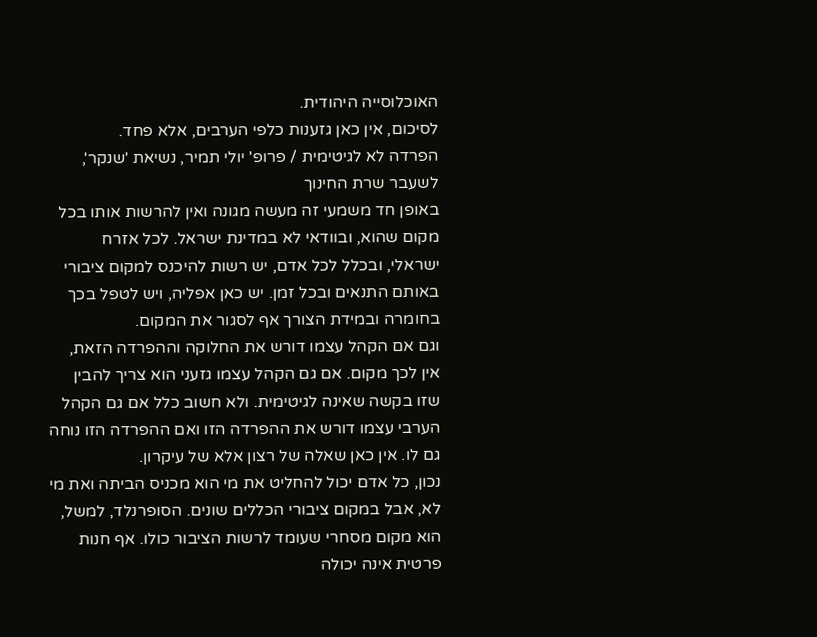האוכלוסייה היהודית.
לסיכום, אין כאן גזענות כלפי הערבים, אלא פחד.
הפרדה לא לגיטימית / פרופ' יולי תמיר, נשיאת 'שנקר', לשעבר שרת החינוך
באופן חד משמעי זה מעשה מגונה ואין להרשות אותו בכל מקום שהוא, ובוודאי לא במדינת ישראל. לכל אזרח ישראלי, ובכלל לכל אדם, יש רשות להיכנס למקום ציבורי באותם התנאים ובכל זמן. יש כאן אפליה, ויש לטפל בכך בחומרה ובמידת הצורך אף לסגור את המקום.
וגם אם הקהל עצמו דורש את החלוקה וההפרדה הזאת, אין לכך מקום. אם גם הקהל עצמו גזעני הוא צריך להבין שזו בקשה שאינה לגיטימית. ולא חשוב כלל אם גם הקהל הערבי עצמו דורש את ההפרדה הזו ואם ההפרדה הזו נוחה גם לו. אין כאן שאלה של רצון אלא של עיקרון.
נכון, כל אדם יכול להחליט את מי הוא מכניס הביתה ואת מי לא, אבל במקום ציבורי הכללים שונים. הסופרנלד, למשל, הוא מקום מסחרי שעומד לרשות הציבור כולו. אף חנות פרטית אינה יכולה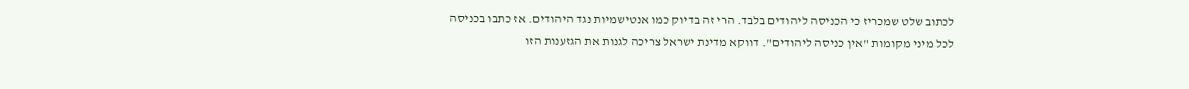לכתוב שלט שמכריז כי הכניסה ליהודים בלבד. הרי זה בדיוק כמו אנטישמיות נגד היהודים. אז כתבו בכניסה לכל מיני מקומות "אין כניסה ליהודים". דווקא מדינת ישראל צריכה לגנות את הגזענות הזו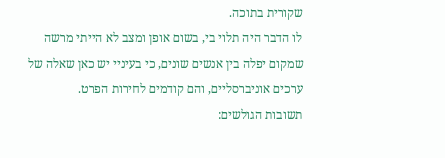שקורית בתוכה.
לו הדבר היה תלוי בי, בשום אופן ומצב לא הייתי מרשה שמקום יפלה בין אנשים שונים, כי בעיניי יש כאן שאלה של ערכים אוניברסליים, והם קודמים לחירות הפרט.
תשובות הגולשים: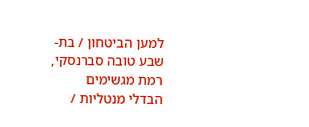למען הביטחון / בת-שבע טובה סברנסקי, רמת מגשימים
הבדלי מנטליות /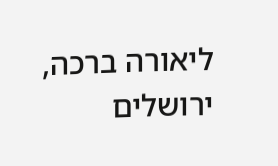ליאורה ברכה, ירושלים